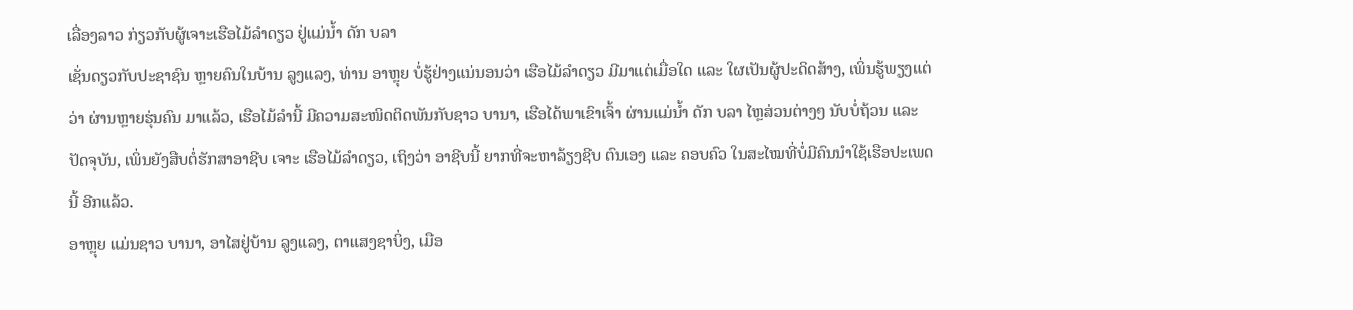ເລື່ອງລາວ ກ່ຽວກັບຜູ້ເຈາະເຮືອໄມ້ລຳດຽວ ຢູ່ແມ່ນ້ຳ ດັກ ບລາ
ເຊັ່ນດຽວກັບປະຊາຊົນ ຫຼາຍຄົນໃນບ້ານ ລູງແລງ, ທ່ານ ອາຫຼຸຍ ບໍ່ຮູ້ຢ່າງແນ່ນອນວ່າ ເຮືອໄມ້ລຳດຽວ ມີມາແຕ່ເມື່ອໃດ ແລະ ໃຜເປັນຜູ້ປະດິດສ້າງ, ເພິ່ນຮູ້ພຽງແຕ່ວ່າ ຜ່ານຫຼາຍຮຸ່ນຄົນ ມາແລ້ວ, ເຮືອໄມ້ລຳນີ້ ມີຄວາມສະໜິດຕິດພັນກັບຊາວ ບານາ, ເຮືອໄດ້ພາເຂົາເຈົ້າ ຜ່ານແມ່ນ້ຳ ດັກ ບລາ ໄຫຼສ່ວນຕ່າງໆ ນັບບໍ່ຖ້ວນ ແລະ ປັດຈຸບັນ, ເພິ່ນຍັງສືບຕໍ່ຮັກສາອາຊີບ ເຈາະ ເຮືອໄມ້ລຳດຽວ, ເຖິງວ່າ ອາຊີບນີ້ ຍາກທີ່ຈະຫາລ້ຽງຊີບ ຕົນເອງ ແລະ ຄອບຄົວ ໃນສະໄໝທີ່ບໍ່ມີຄົນນຳໃຊ້ເຮືອປະເພດນີ້ ອີກແລ້ວ.
ອາຫຼຸຍ ແມ່ນຊາວ ບານາ, ອາໄສຢູ່ບ້ານ ລູງແລງ, ຕາແສງຊາບິ່ງ, ເມືອ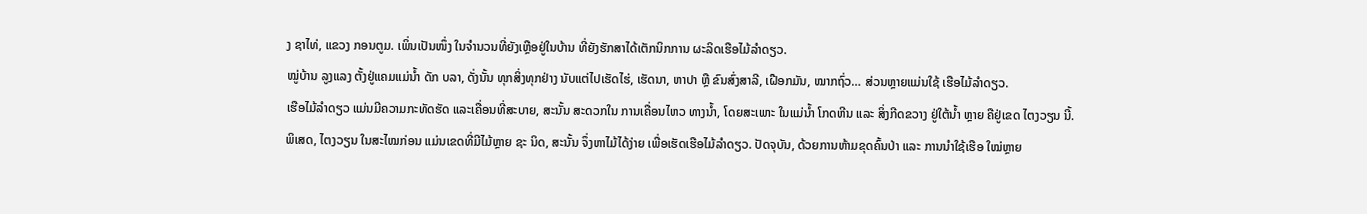ງ ຊາໄທ່, ແຂວງ ກອນຕູມ. ເພິ່ນເປັນໜຶ່ງ ໃນຈໍານວນທີ່ຍັງເຫຼືອຢູ່ໃນບ້ານ ທີ່ຍັງຮັກສາໄດ້ເຕັກນິກການ ຜະລິດເຮືອໄມ້ລຳດຽວ.
ໝູ່ບ້ານ ລູງແລງ ຕັ້ງຢູ່ແຄມແມ່ນ້ຳ ດັກ ບລາ, ດັ່ງນັ້ນ ທຸກສິ່ງທຸກຢ່າງ ນັບແຕ່ໄປເຮັດໄຮ່, ເຮັດນາ, ຫາປາ ຫຼື ຂົນສົ່ງສາລີ, ເຝືອກມັນ, ໝາກຖົ່ວ… ສ່ວນຫຼາຍແມ່ນໃຊ້ ເຮືອໄມ້ລຳດຽວ.
ເຮືອໄມ້ລຳດຽວ ແມ່ນມີຄວາມກະທັດຮັດ ແລະເຄື່ອນທີ່ສະບາຍ, ສະນັ້ນ ສະດວກໃນ ການເຄື່ອນໄຫວ ທາງນໍ້າ, ໂດຍສະເພາະ ໃນແມ່ນ້ຳ ໂກດຫີນ ແລະ ສິ່ງກີດຂວາງ ຢູ່ໃຕ້ນໍ້າ ຫຼາຍ ຄືຢູ່ເຂດ ໄຕງວຽນ ນີ້.
ພິເສດ, ໄຕງວຽນ ໃນສະໄໝກ່ອນ ແມ່ນເຂດທີ່ມີໄມ້ຫຼາຍ ຊະ ນິດ, ສະນັ້ນ ຈຶ່ງຫາໄມ້ໄດ້ງ່າຍ ເພື່ອເຮັດເຮືອໄມ້ລຳດຽວ. ປັດຈຸບັນ, ດ້ວຍການຫ້າມຂຸດຄົ້ນປ່າ ແລະ ການນຳໃຊ້ເຮືອ ໃໝ່ຫຼາຍ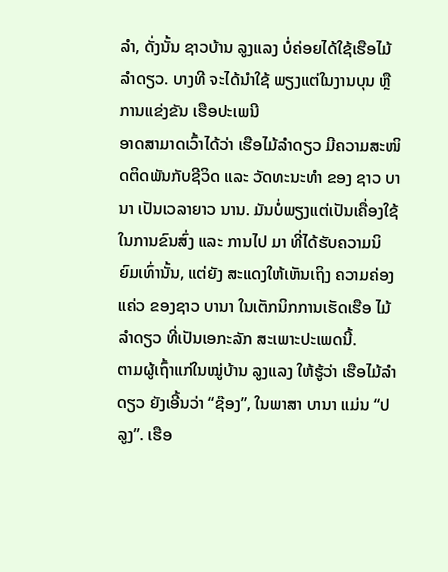ລຳ, ດັ່ງນັ້ນ ຊາວບ້ານ ລູງແລງ ບໍ່ຄ່ອຍໄດ້ໃຊ້ເຮືອໄມ້ລຳດຽວ. ບາງທີ ຈະໄດ້ນຳໃຊ້ ພຽງແຕ່ໃນງານບຸນ ຫຼື ການແຂ່ງຂັນ ເຮືອປະເພນີ
ອາດສາມາດເວົ້າໄດ້ວ່າ ເຮືອໄມ້ລຳດຽວ ມີຄວາມສະໜິດຕິດພັນກັບຊີວິດ ແລະ ວັດທະນະທຳ ຂອງ ຊາວ ບານາ ເປັນເວລາຍາວ ນານ. ມັນບໍ່ພຽງແຕ່ເປັນເຄື່ອງໃຊ້ ໃນການຂົນສົ່ງ ແລະ ການໄປ ມາ ທີ່ໄດ້ຮັບຄວາມນິຍົມເທົ່ານັ້ນ, ແຕ່ຍັງ ສະແດງໃຫ້ເຫັນເຖິງ ຄວາມຄ່ອງແຄ່ວ ຂອງຊາວ ບານາ ໃນເຕັກນິກການເຮັດເຮືອ ໄມ້ລຳດຽວ ທີ່ເປັນເອກະລັກ ສະເພາະປະເພດນີ້.
ຕາມຜູ້ເຖົ້າແກ່ໃນໝູ່ບ້ານ ລູງແລງ ໃຫ້ຮູ້ວ່າ ເຮືອໄມ້ລຳດຽວ ຍັງເອີ້ນວ່າ “ຊ໊ອງ”, ໃນພາສາ ບານາ ແມ່ນ “ປລູງ”. ເຮືອ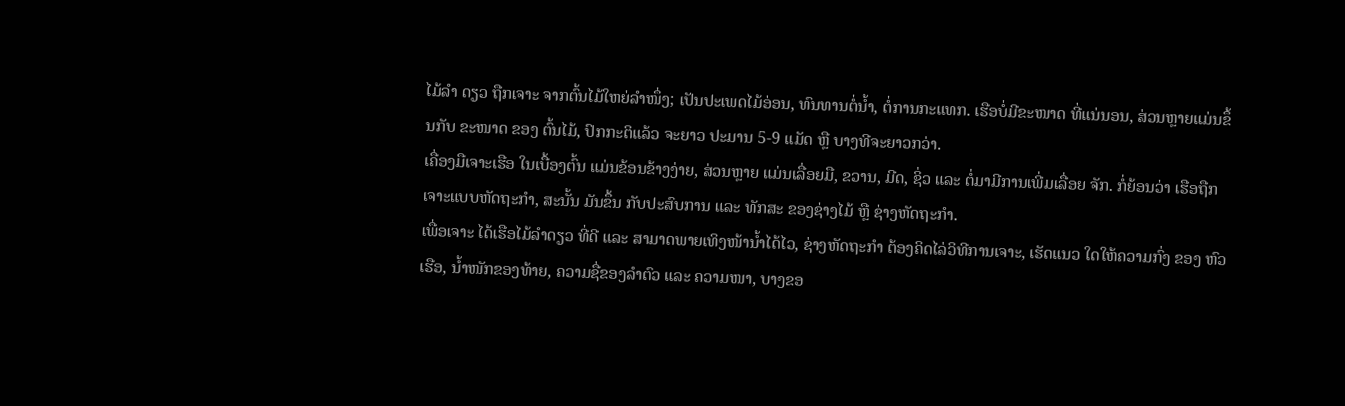ໄມ້ລຳ ດຽວ ຖືກເຈາະ ຈາກຕົ້ນໄມ້ໃຫຍ່ລຳໜຶ່ງ; ເປັນປະເພດໄມ້ອ່ອນ, ທົນທານຕໍ່ນ້ຳ, ຕໍ່ການກະແທກ. ເຮືອບໍ່ມີຂະໜາດ ທີ່ແນ່ນອນ, ສ່ວນຫຼາຍແມ່ນຂຶ້ນກັບ ຂະໜາດ ຂອງ ຕົ້ນໄມ້, ປົກກະຕິແລ້ວ ຈະຍາວ ປະມານ 5-9 ແມັດ ຫຼື ບາງທີຈະຍາວກວ່າ.
ເຄື່ອງມືເຈາະເຮືອ ໃນເບື້ອງຕົ້ນ ແມ່ນຂ້ອນຂ້າງງ່າຍ, ສ່ວນຫຼາຍ ແມ່ນເລື່ອຍມື, ຂວານ, ມີດ, ຊິ່ວ ແລະ ຕໍ່ມາມີການເພີ່ມເລື່ອຍ ຈັກ. ກໍ່ຍ້ອນວ່າ ເຮືອຖືກ ເຈາະແບບຫັດຖະກຳ, ສະນັ້ນ ມັນຂຶ້ນ ກັບປະສົບການ ແລະ ທັກສະ ຂອງຊ່າງໄມ້ ຫຼື ຊ່າງຫັດຖະກຳ.
ເພື່ອເຈາະ ໄດ້ເຮືອໄມ້ລຳດຽວ ທີ່ດີ ແລະ ສາມາດພາຍເທິງໜ້ານ້ຳໄດ້ໄວ, ຊ່າງຫັດຖະກຳ ຕ້ອງຄິດໄລ່ວິທີການເຈາະ, ເຮັດແນວ ໃດໃຫ້ຄວາມກົ່ງ ຂອງ ຫົວເຮືອ, ນ້ຳໜັກຂອງທ້າຍ, ຄວາມຊື່ຂອງລຳຕົວ ແລະ ຄວາມໜາ, ບາງຂອ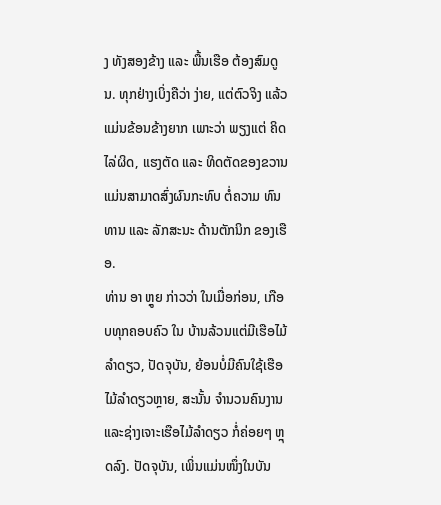ງ ທັງສອງຂ້າງ ແລະ ພື້ນເຮືອ ຕ້ອງສົມດູນ. ທຸກຢ່າງເບິ່ງຄືວ່າ ງ່າຍ, ແຕ່ຕົວຈິງ ແລ້ວແມ່ນຂ້ອນຂ້າງຍາກ ເພາະວ່າ ພຽງແຕ່ ຄິດໄລ່ຜິດ, ແຮງຕັດ ແລະ ທິດຕັດຂອງຂວານ ແມ່ນສາມາດສົ່ງຜົນກະທົບ ຕໍ່ຄວາມ ທົນທານ ແລະ ລັກສະນະ ດ້ານຕັກນິກ ຂອງເຮືອ.
ທ່ານ ອາ ຫຼູຍ ກ່າວວ່າ ໃນເມື່ອກ່ອນ, ເກືອບທຸກຄອບຄົວ ໃນ ບ້ານລ້ວນແຕ່ມີເຮືອໄມ້ລຳດຽວ, ປັດຈຸບັນ, ຍ້ອນບໍ່ມີຄົນໃຊ້ເຮືອໄມ້ລຳດຽວຫຼາຍ, ສະນັ້ນ ຈຳນວນຄົນງານ ແລະຊ່າງເຈາະເຮືອໄມ້ລຳດຽວ ກໍ່ຄ່ອຍໆ ຫຼຸດລົງ. ປັດຈຸບັນ, ເພິ່ນແມ່ນໜຶ່ງໃນບັນ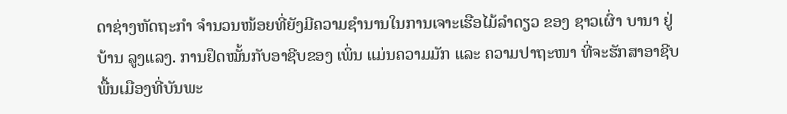ດາຊ່າງຫັດຖະກຳ ຈຳນວນໜ້ອຍທີ່ຍັງມີຄວາມຊຳນານໃນການເຈາະເຮືອໄມ້ລໍາດຽວ ຂອງ ຊາວເຜົ່າ ບານາ ຢູ່ບ້ານ ລູງແລງ. ການຢຶດໝັ້ນກັບອາຊີບຂອງ ເພິ່ນ ແມ່ນຄວາມມັກ ແລະ ຄວາມປາຖະໜາ ທີ່ຈະຮັກສາອາຊີບພື້ນເມືອງທີ່ບັນພະ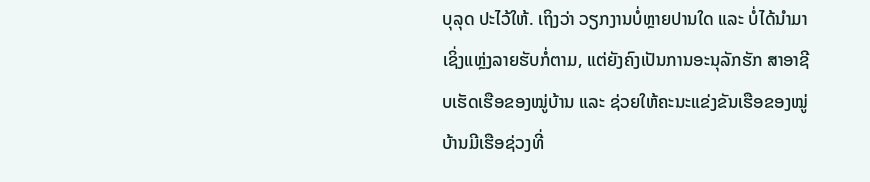ບຸລຸດ ປະໄວ້ໃຫ້. ເຖິງວ່າ ວຽກງານບໍ່ຫຼາຍປານໃດ ແລະ ບໍ່ໄດ້ນຳມາເຊິ່ງແຫຼ່ງລາຍຮັບກໍ່ຕາມ, ແຕ່ຍັງຄົງເປັນການອະນຸລັກຮັກ ສາອາຊີບເຮັດເຮືອຂອງໝູ່ບ້ານ ແລະ ຊ່ວຍໃຫ້ຄະນະແຂ່ງຂັນເຮືອຂອງໝູ່ບ້ານມີເຮືອຊ່ວງທີ່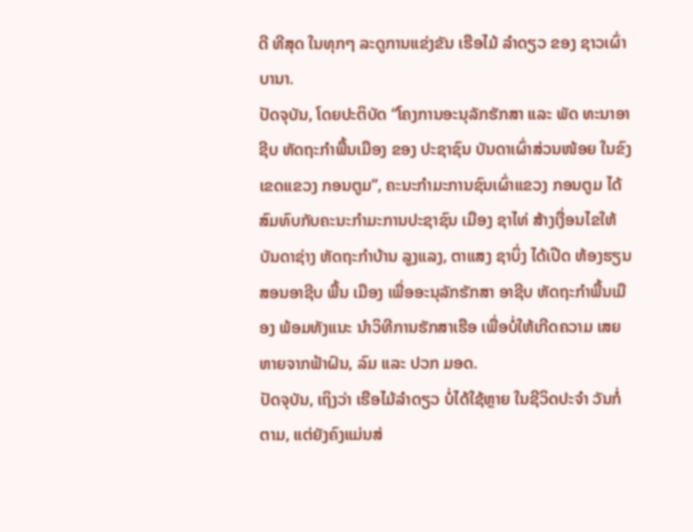ດີ ທີສຸດ ໃນທຸກໆ ລະດູການແຂ່ງຂັນ ເຮືອໄມ້ ລຳດຽວ ຂອງ ຊາວເຜົ່າ ບານາ.
ປັດຈຸບັນ, ໂດຍປະຕິບັດ “ໂຄງການອະນຸລັກຮັກສາ ແລະ ພັດ ທະນາອາຊີບ ຫັດຖະກຳພື້ນເມືອງ ຂອງ ປະຊາຊົນ ບັນດາເຜົ່າສ່ວນໜ້ອຍ ໃນຂົງເຂດແຂວງ ກອນຕູມ”, ຄະນະກຳມະການຊົນເຜົ່າແຂວງ ກອນຕູມ ໄດ້ສົມທົບກັບຄະນະກຳມະການປະຊາຊົນ ເມືອງ ຊາໄທ່ ສ້າງເງື່ອນໄຂໃຫ້ບັນດາຊ່າງ ຫັດຖະກຳບ້ານ ລູງແລງ, ຕາແສງ ຊາບິ່ງ ໄດ້ເປີດ ຫ້ອງຮຽນສອນອາຊີບ ພື້ນ ເມືອງ ເພື່ອອະນຸລັກຮັກສາ ອາຊີບ ຫັດຖະກຳພື້ນເມືອງ ພ້ອມທັງແນະ ນຳວິທີການຮັກສາເຮືອ ເພື່ອບໍ່ໃຫ້ເກີດຄວາມ ເສຍຫາຍຈາກຟ້າຝົນ, ລົມ ແລະ ປວກ ມອດ.
ປັດຈຸບັນ, ເຖິງວ່າ ເຮືອໄມ້ລຳດຽວ ບໍ່ໄດ້ໃຊ້ຫຼາຍ ໃນຊີວິດປະຈຳ ວັນກໍ່ຕາມ, ແຕ່ຍັງຄົງແມ່ນສ່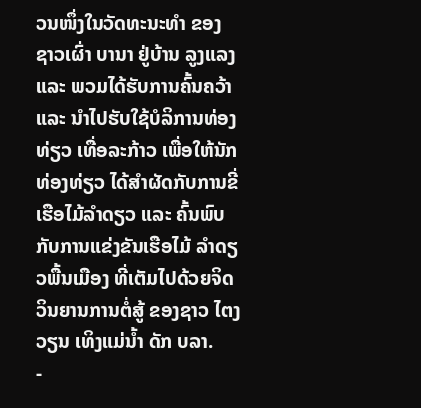ວນໜຶ່ງໃນວັດທະນະທຳ ຂອງ ຊາວເຜົ່າ ບານາ ຢູ່ບ້ານ ລູງແລງ ແລະ ພວມໄດ້ຮັບການຄົ້ນຄວ້າ ແລະ ນຳໄປຮັບໃຊ້ບໍລິການທ່ອງທ່ຽວ ເທື່ອລະກ້າວ ເພື່ອໃຫ້ນັກທ່ອງທ່ຽວ ໄດ້ສຳຜັດກັບການຂີ່ເຮືອໄມ້ລຳດຽວ ແລະ ຄົ້ນພົບກັບການແຂ່ງຂັນເຮືອໄມ້ ລຳດຽວພື້ນເມືອງ ທີ່ເຕັມໄປດ້ວຍຈິດວິນຍານການຕໍ່ສູ້ ຂອງຊາວ ໄຕງວຽນ ເທິງແມ່ນ້ຳ ດັກ ບລາ.
-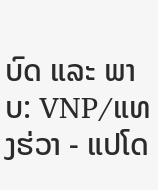ບົດ ແລະ ພາບ: VNP/ແທງຮ່ວາ - ແປໂດ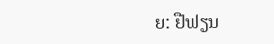ຍ: ຢືຟຽນ